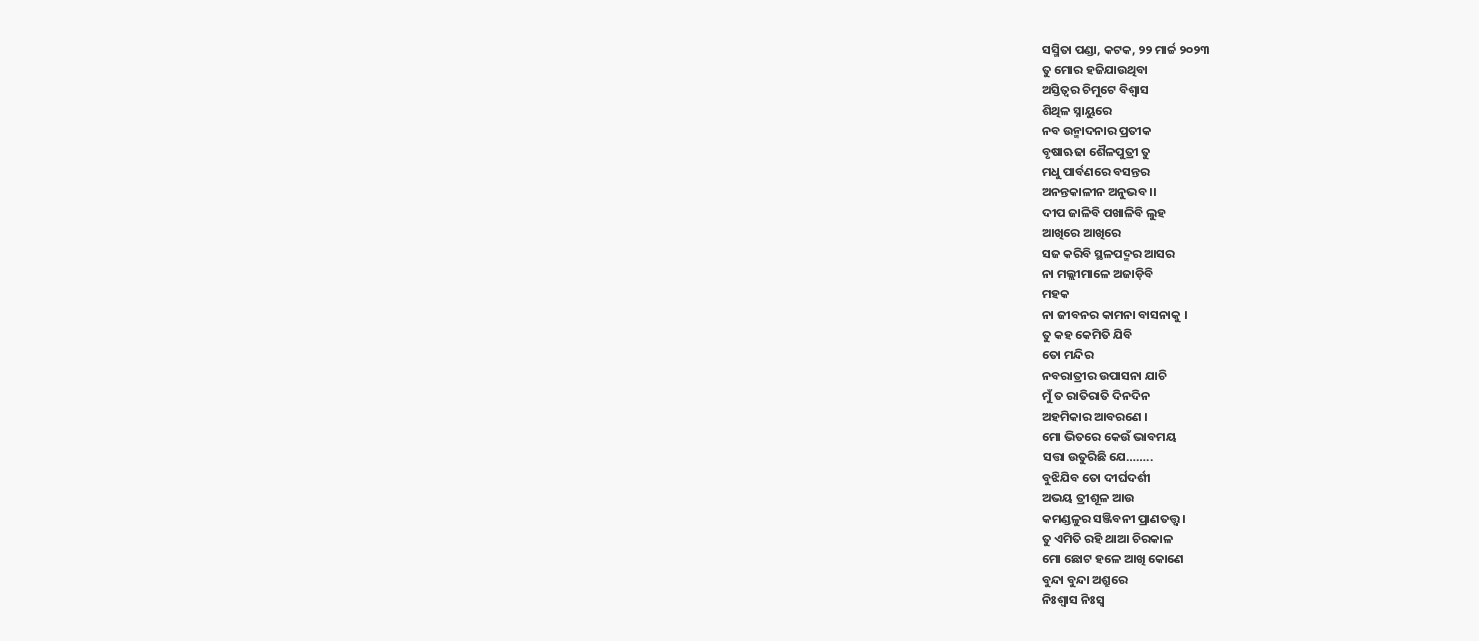ସସ୍ମିତା ପଣ୍ଡା, କଟକ, ୨୨ ମାର୍ଚ୍ଚ ୨୦୨୩
ତୁ ମୋର ହଜିଯାଉଥିବା
ଅସ୍ତିତ୍ବର ଚିମୁଟେ ବିଶ୍ୱାସ
ଶିଥିଳ ସ୍ନାୟୁରେ
ନବ ଉନ୍ମାଦନାର ପ୍ରତୀକ
ବୃଷାଋଢା ଶୈଳପୁତ୍ରୀ ତୁ
ମଧୁ ପାର୍ବଣରେ ବସନ୍ତର
ଅନନ୍ତକାଳୀନ ଅନୁଭବ ।।
ଦୀପ ଜାଳିବି ପଖାଳିବି ଲୁହ
ଆଖିରେ ଆଖିରେ
ସଜ କରିବି ସ୍ଥଳପଦ୍ମର ଆସର
ନା ମଲ୍ଲୀମାଳେ ଅଜାଡ଼ିବି
ମହକ
ନା ଜୀବନର କାମନା ବାସନାକୁ ।
ତୁ କହ କେମିତି ଯିବି
ତୋ ମନ୍ଦିର
ନବରାତ୍ରୀର ଉପାସନା ଯାଚି
ମୁଁ ତ ରାତିରାତି ଦିନଦିନ
ଅହମିକାର ଆବରଣେ ।
ମୋ ଭିତରେ କେଉଁ ଭାବମୟ
ସତ୍ତା ଉତୁରିଛି ଯେ……..
ବୁଝିଯିବ ତୋ ଦୀର୍ଘଦର୍ଶୀ
ଅଭୟ ତ୍ରୀଶୂଳ ଆଉ
କମଣ୍ଡଳୁର ସଞ୍ଜିବନୀ ପ୍ରାଣତତ୍ତ୍ବ ।
ତୁ ଏମିତି ରହି ଥାଆ ଚିରକାଳ
ମୋ ଛୋଟ ହଳେ ଆଖି କୋଣେ
ବୁନ୍ଦା ବୁନ୍ଦା ଅଶ୍ରୁରେ
ନିଃଶ୍ବାସ ନିଃସ୍ବ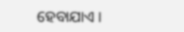ହେବାଯାଏ ।